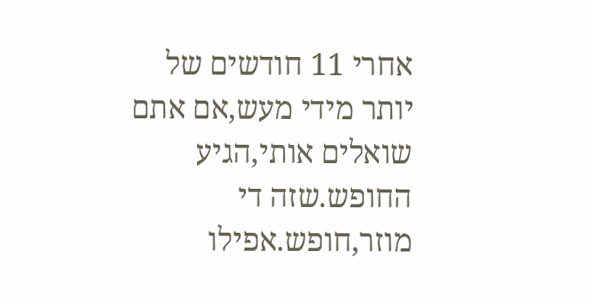אחרי 11 חודשים של יותר מידי מעש,אם אתם שואלים אותי,הגיע החופש.שזה די מוזר,חופש.אפילו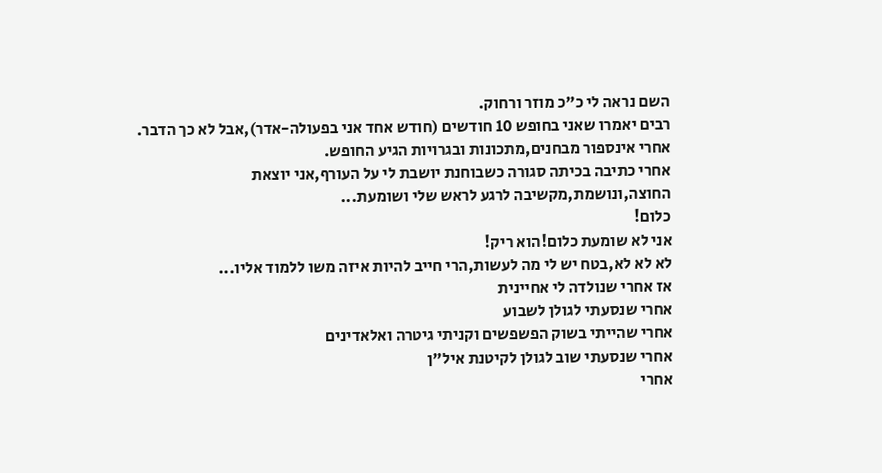השם נראה לי כ"כ מוזר ורחוק.
רבים יאמרו שאני בחופש 10 חודשים (חודש אחד אני בפעולה-אדר),אבל לא כך הדבר.
אחרי אינספור מבחנים,מתכונות ובגרויות הגיע החופש.
אחרי כתיבה בכיתה סגורה כשבוחנת יושבת לי על העורף,אני יוצאת החוצה,ונושמת,מקשיבה לרגע לראש שלי ושומעת...
כלום!
אני לא שומעת כלום!הוא ריק!
לא לא לא,בטח יש לי מה לעשות,הרי חייב להיות איזה משו ללמוד אליו...
אז אחרי שנולדה לי אחיינית
אחרי שנסעתי לגולן לשבוע
אחרי שהייתי בשוק הפשפשים וקניתי גיטרה ואלאדינים
אחרי שנסעתי שוב לגולן לקיטנת איל"ן
אחרי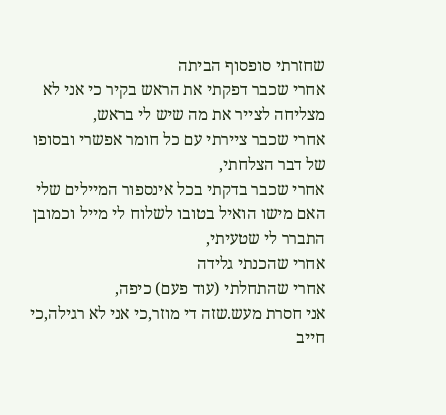שחזרתי סופסוף הביתה
אחרי שכבר דפקתי את הראש בקיר כי אני לא מצליחה לצייר את מה שיש לי בראש,
אחרי שכבר ציירתי עם כל חומר אפשרי ובסופו של דבר הצלחתי,
אחרי שכבר בדקתי בכל אינספור המיילים שלי האם מישו הואיל בטובו לשלוח לי מייל וכמובן התברר לי שטעיתי,
אחרי שהכנתי גלידה
אחרי שהתחלתי (עוד פעם) כיפה,
אני חסרת מעש.שזה די מוזר,כי אני לא רגילה,כי חייב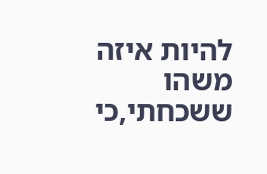להיות איזה משהו ששכחתי,כי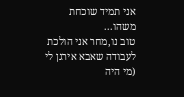אני תמיד שוכחת משהו...
טוב נו,מחר אני הולכת לעבודה שאבא אירגן לי (מי היה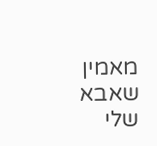מאמין שאבא שלי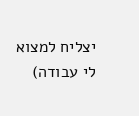יצליח למצוא לי עבודה)